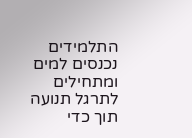התלמידים נכנסים למים ומתחילים לתרגל תנועה תוך כדי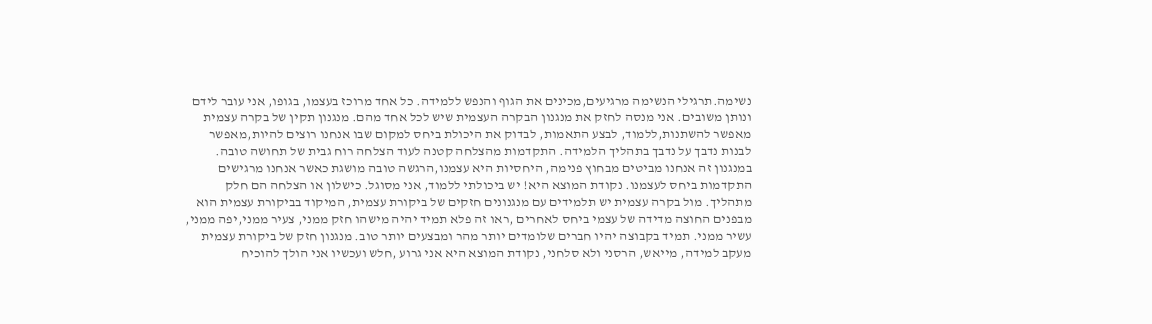נשימה.תרגילי הנשימה מרגיעים,מכינים את הגוף והנפש ללמידה. כל אחד מרוכז בעצמו, בגופו, אני עובר לידם ונותן משובים. אני מנסה לחזק את מנגנון הבקרה העצמית שיש לכל אחד מהם. מנגנון תקין של בקרה עצמית מאפשר להשתנות,ללמוד, לבצע התאמות, לבדוק את היכולת ביחס למקום שבו אנחנו רוצים להיות,מאפשר לבנות נדבך על נדבך בתהליך הלמידה. התקדמות מהצלחה קטנה לעוד הצלחה רוח גבית של תחושה טובה. במנגנון זה אנחנו מביטים מבחוץ פנימה, היחסיות היא עצמנו,הרגשה טובה מושגת כאשר אנחנו מרגישים התקדמות ביחס לעצמנו. נקודת המוצא היא! יש ביכולתי ללמוד, אני מסוגל. כישלון או הצלחה הם חלק מתהליך. מול בקרה עצמית יש תלמידים עם מנגנונים חזקים של ביקורת עצמית, המיקוד בביקורת עצמית הוא מבפנים החוצה מדידה של עצמי ביחס לאחרים ,ראו זה פלא תמיד יהיה מישהו חזק ממני, צעיר ממני,יפה ממני, עשיר ממני. תמיד בקבוצה יהיו חברים שלומדים יותר מהר ומבצעים יותר טוב. מנגנון חזק של ביקורת עצמית מעקב למידה, מייאש, הרסני ולא סלחני, נקודת המוצא היא אני גרוע ,חלש ועכשיו אני הולך להוכיח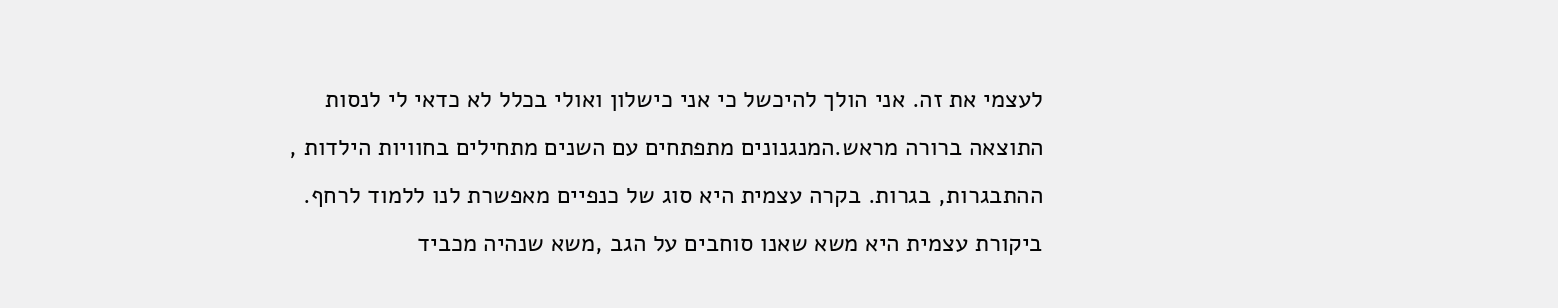לעצמי את זה. אני הולך להיכשל כי אני כישלון ואולי בכלל לא כדאי לי לנסות התוצאה ברורה מראש.המנגנונים מתפתחים עם השנים מתחילים בחוויות הילדות , ההתבגרות, בגרות. בקרה עצמית היא סוג של כנפיים מאפשרת לנו ללמוד לרחף. ביקורת עצמית היא משא שאנו סוחבים על הגב ,משא שנהיה מכביד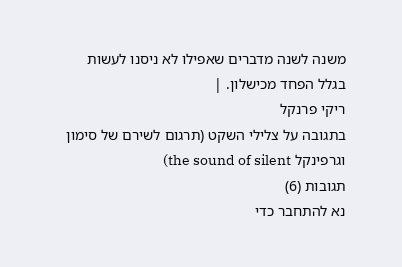משנה לשנה מדברים שאפילו לא ניסנו לעשות בגלל הפחד מכישלון. |
ריקי פרנקל
בתגובה על צלילי השקט (תרגום לשירם של סימון וגרפינקל the sound of silent)
תגובות (6)
נא להתחבר כדי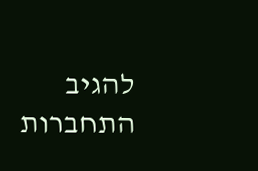להגיב
התחברות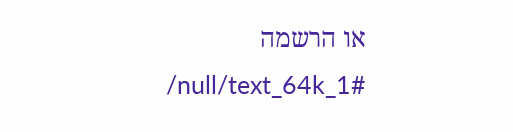או הרשמה
/null/text_64k_1#